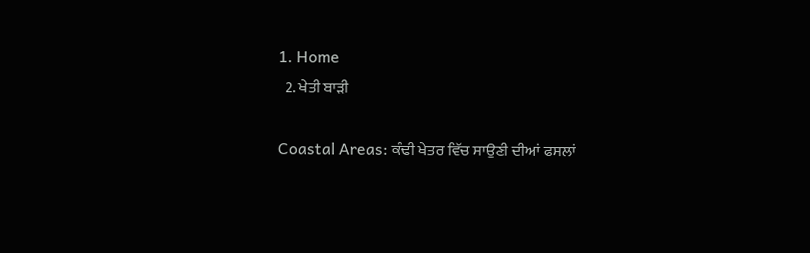1. Home
  2. ਖੇਤੀ ਬਾੜੀ

Coastal Areas: ਕੰਢੀ ਖੇਤਰ ਵਿੱਚ ਸਾਉਣੀ ਦੀਆਂ ਫਸਲਾਂ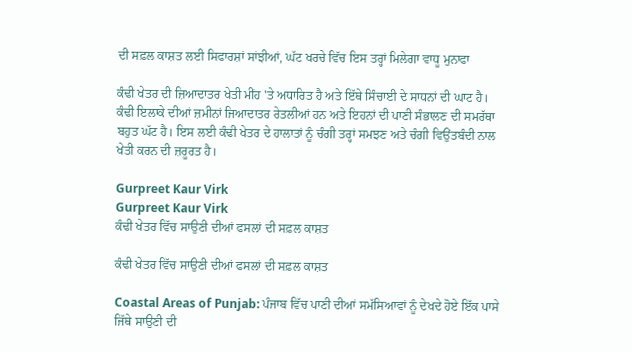ਦੀ ਸਫ਼ਲ ਕਾਸ਼ਤ ਲਈ ਸਿਫਾਰਸ਼ਾਂ ਸਾਂਝੀਆਂ, ਘੱਟ ਖਰਚੇ ਵਿੱਚ ਇਸ ਤਰ੍ਹਾਂ ਮਿਲੇਗਾ ਵਾਧੂ ਮੁਨਾਫਾ

ਕੰਢੀ ਖੇਤਰ ਦੀ ਜ਼ਿਆਦਾਤਰ ਖੇਤੀ ਮੀਂਹ 'ਤੇ ਅਧਾਰਿਤ ਹੈ ਅਤੇ ਇੱਥੇ ਸਿੰਚਾਈ ਦੇ ਸਾਧਨਾਂ ਦੀ ਘਾਟ ਹੈ। ਕੰਢੀ ਇਲਾਕੇ ਦੀਆਂ ਜ਼ਮੀਨਾਂ ਜਿਆਦਾਤਰ ਰੇਤਲੀਆਂ ਹਨ ਅਤੇ ਇਹਨਾਂ ਦੀ ਪਾਣੀ ਸੰਭਾਲਣ ਦੀ ਸਮਰੱਥਾ ਬਹੁਤ ਘੱਟ ਹੈ। ਇਸ ਲਈ ਕੰਢੀ ਖੇਤਰ ਦੇ ਹਾਲਾਤਾਂ ਨੂੰ ਚੰਗੀ ਤਰ੍ਹਾਂ ਸਮਝਣ ਅਤੇ ਚੰਗੀ ਵਿਉਂਤਬੰਦੀ ਨਾਲ ਖੇਤੀ ਕਰਨ ਦੀ ਜ਼ਰੂਰਤ ਹੈ।

Gurpreet Kaur Virk
Gurpreet Kaur Virk
ਕੰਢੀ ਖੇਤਰ ਵਿੱਚ ਸਾਉਣੀ ਦੀਆਂ ਫਸਲਾਂ ਦੀ ਸਫ਼ਲ ਕਾਸ਼ਤ

ਕੰਢੀ ਖੇਤਰ ਵਿੱਚ ਸਾਉਣੀ ਦੀਆਂ ਫਸਲਾਂ ਦੀ ਸਫ਼ਲ ਕਾਸ਼ਤ

Coastal Areas of Punjab: ਪੰਜਾਬ ਵਿੱਚ ਪਾਣੀ ਦੀਆਂ ਸਮੱਸਿਆਵਾਂ ਨੂੰ ਦੇਖਦੇ ਹੋਏ ਇੱਕ ਪਾਸੇ ਜਿੱਥੇ ਸਾਉਣੀ ਦੀ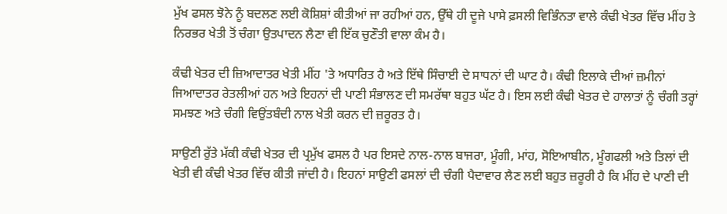ਮੁੱਖ ਫਸਲ ਝੋਨੇ ਨੂੰ ਬਦਲਣ ਲਈ ਕੋਸ਼ਿਸ਼ਾਂ ਕੀਤੀਆਂ ਜਾ ਰਹੀਆਂ ਹਨ, ਉੱਥੇ ਹੀ ਦੂਜੇ ਪਾਸੇ ਫ਼ਸਲੀ ਵਿਭਿੰਨਤਾ ਵਾਲੇ ਕੰਢੀ ਖੇਤਰ ਵਿੱਚ ਮੀਂਹ ਤੇ ਨਿਰਭਰ ਖੇਤੀ ਤੋਂ ਚੰਗਾ ਉਤਪਾਦਨ ਲੈਣਾ ਵੀ ਇੱਕ ਚੁਣੌਤੀ ਵਾਲਾ ਕੰਮ ਹੈ।

ਕੰਢੀ ਖੇਤਰ ਦੀ ਜ਼ਿਆਦਾਤਰ ਖੇਤੀ ਮੀਂਹ 'ਤੇ ਅਧਾਰਿਤ ਹੈ ਅਤੇ ਇੱਥੇ ਸਿੰਚਾਈ ਦੇ ਸਾਧਨਾਂ ਦੀ ਘਾਟ ਹੈ। ਕੰਢੀ ਇਲਾਕੇ ਦੀਆਂ ਜ਼ਮੀਨਾਂ ਜਿਆਦਾਤਰ ਰੇਤਲੀਆਂ ਹਨ ਅਤੇ ਇਹਨਾਂ ਦੀ ਪਾਣੀ ਸੰਭਾਲਣ ਦੀ ਸਮਰੱਥਾ ਬਹੁਤ ਘੱਟ ਹੈ। ਇਸ ਲਈ ਕੰਢੀ ਖੇਤਰ ਦੇ ਹਾਲਾਤਾਂ ਨੂੰ ਚੰਗੀ ਤਰ੍ਹਾਂ ਸਮਝਣ ਅਤੇ ਚੰਗੀ ਵਿਉਂਤਬੰਦੀ ਨਾਲ ਖੇਤੀ ਕਰਨ ਦੀ ਜ਼ਰੂਰਤ ਹੈ।

ਸਾਉਣੀ ਰੁੱਤੇ ਮੱਕੀ ਕੰਢੀ ਖੇਤਰ ਦੀ ਪ੍ਰਮੁੱਖ ਫਸਲ ਹੈ ਪਰ ਇਸਦੇ ਨਾਲ-ਨਾਲ ਬਾਜਰਾ, ਮੂੰਗੀ, ਮਾਂਹ, ਸੋਇਆਬੀਨ, ਮੂੰਗਫਲੀ ਅਤੇ ਤਿਲਾਂ ਦੀ ਖੇਤੀ ਵੀ ਕੰਢੀ ਖੇਤਰ ਵਿੱਚ ਕੀਤੀ ਜਾਂਦੀ ਹੈ। ਇਹਨਾਂ ਸਾਉਣੀ ਫਸਲਾਂ ਦੀ ਚੰਗੀ ਪੈਦਾਵਾਰ ਲੈਣ ਲਈ ਬਹੁਤ ਜ਼ਰੂਰੀ ਹੈ ਕਿ ਮੀਂਹ ਦੇ ਪਾਣੀ ਦੀ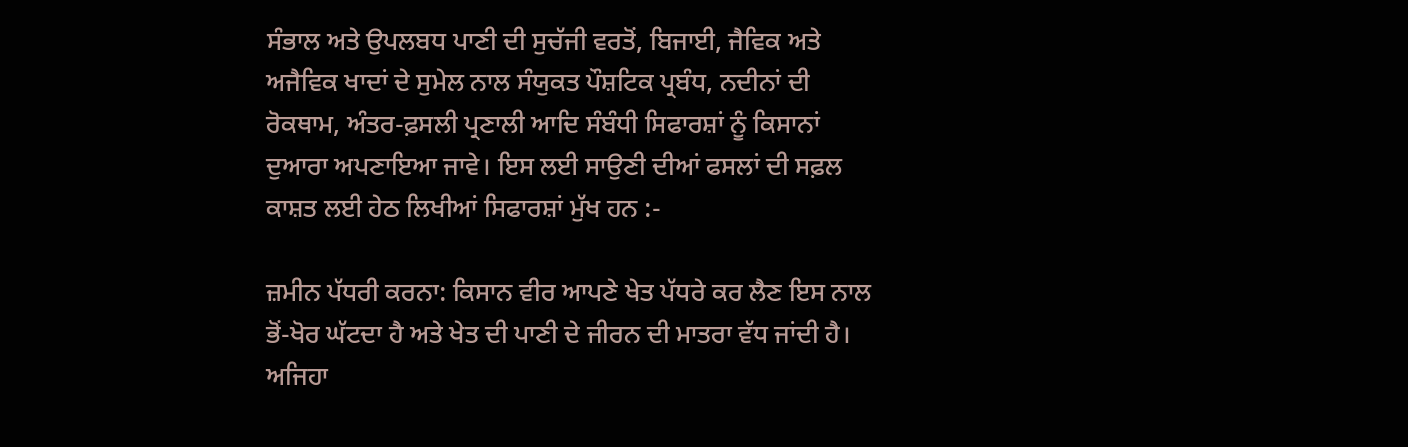ਸੰਭਾਲ ਅਤੇ ਉਪਲਬਧ ਪਾਣੀ ਦੀ ਸੁਚੱਜੀ ਵਰਤੋਂ, ਬਿਜਾਈ, ਜੈਵਿਕ ਅਤੇ ਅਜੈਵਿਕ ਖਾਦਾਂ ਦੇ ਸੁਮੇਲ ਨਾਲ ਸੰਯੁਕਤ ਪੌਸ਼ਟਿਕ ਪ੍ਰਬੰਧ, ਨਦੀਨਾਂ ਦੀ ਰੋਕਥਾਮ, ਅੰਤਰ-ਫ਼ਸਲੀ ਪ੍ਰਣਾਲੀ ਆਦਿ ਸੰਬੰਧੀ ਸਿਫਾਰਸ਼ਾਂ ਨੂੰ ਕਿਸਾਨਾਂ ਦੁਆਰਾ ਅਪਣਾਇਆ ਜਾਵੇ। ਇਸ ਲਈ ਸਾਉਣੀ ਦੀਆਂ ਫਸਲਾਂ ਦੀ ਸਫ਼ਲ ਕਾਸ਼ਤ ਲਈ ਹੇਠ ਲਿਖੀਆਂ ਸਿਫਾਰਸ਼ਾਂ ਮੁੱਖ ਹਨ :-

ਜ਼ਮੀਨ ਪੱਧਰੀ ਕਰਨਾ: ਕਿਸਾਨ ਵੀਰ ਆਪਣੇ ਖੇਤ ਪੱਧਰੇ ਕਰ ਲੈਣ ਇਸ ਨਾਲ ਭੋਂ-ਖੋਰ ਘੱਟਦਾ ਹੈ ਅਤੇ ਖੇਤ ਦੀ ਪਾਣੀ ਦੇ ਜੀਰਨ ਦੀ ਮਾਤਰਾ ਵੱਧ ਜਾਂਦੀ ਹੈ। ਅਜਿਹਾ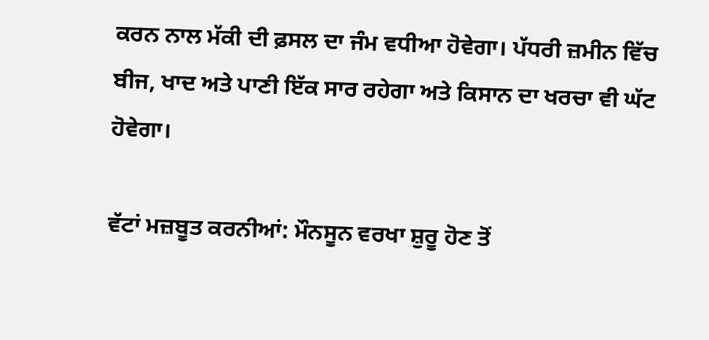ਕਰਨ ਨਾਲ ਮੱਕੀ ਦੀ ਫ਼ਸਲ ਦਾ ਜੰਮ ਵਧੀਆ ਹੋਵੇਗਾ। ਪੱਧਰੀ ਜ਼ਮੀਨ ਵਿੱਚ ਬੀਜ, ਖਾਦ ਅਤੇ ਪਾਣੀ ਇੱਕ ਸਾਰ ਰਹੇਗਾ ਅਤੇ ਕਿਸਾਨ ਦਾ ਖਰਚਾ ਵੀ ਘੱਟ ਹੋਵੇਗਾ।

ਵੱਟਾਂ ਮਜ਼ਬੂਤ ਕਰਨੀਆਂ: ਮੌਨਸੂਨ ਵਰਖਾ ਸ਼ੁਰੂ ਹੋਣ ਤੋਂ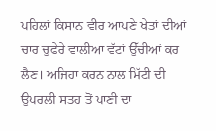ਪਹਿਲਾਂ ਕਿਸਾਨ ਵੀਰ ਆਪਣੇ ਖੇਤਾਂ ਦੀਆਂ ਚਾਰ ਚੁਫੇਰੇ ਵਾਲੀਆ ਵੱਟਾਂ ਉੱਚੀਆਂ ਕਰ ਲੈਣ। ਅਜਿਹਾ ਕਰਨ ਨਾਲ ਮਿੱਟੀ ਦੀ ਉਪਰਲੀ ਸਤਹ ਤੋਂ ਪਾਣੀ ਦਾ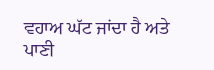ਵਹਾਅ ਘੱਟ ਜਾਂਦਾ ਹੈ ਅਤੇ ਪਾਣੀ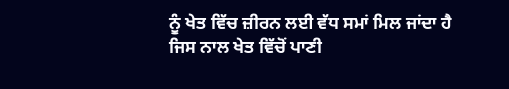ਨੂੰ ਖੇਤ ਵਿੱਚ ਜ਼ੀਰਨ ਲਈ ਵੱਧ ਸਮਾਂ ਮਿਲ ਜਾਂਦਾ ਹੈ ਜਿਸ ਨਾਲ ਖੇਤ ਵਿੱਚੋਂ ਪਾਣੀ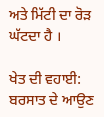ਅਤੇ ਮਿੱਟੀ ਦਾ ਰੋੜ ਘੱਟਦਾ ਹੈ ।

ਖੇਤ ਦੀ ਵਹਾਈ: ਬਰਸਾਤ ਦੇ ਆਉਣ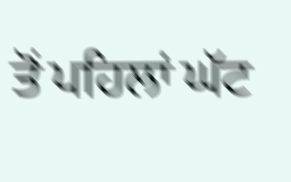ਤੋਂ ਪਹਿਲਾਂ ਘੱਟ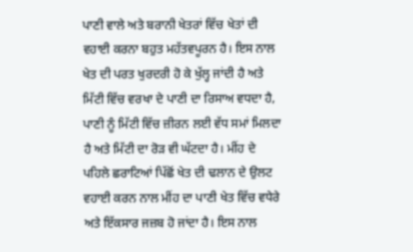ਪਾਣੀ ਵਾਲੇ ਅਤੇ ਬਰਾਨੀ ਖੇਤਰਾਂ ਵਿੱਚ ਖੇਤਾਂ ਦੀ ਵਹਾਈ ਕਰਨਾ ਬਹੁਤ ਮਹੱਤਵਪੂਰਨ ਹੈ। ਇਸ ਨਾਲ ਖੇਤ ਦੀ ਪਰਤ ਖੁਰਦਰੀ ਹੋ ਕੇ ਖੁੱਲ੍ਹ ਜਾਂਦੀ ਹੈ ਅਤੇ ਮਿੱਟੀ ਵਿੱਚ ਵਰਖਾ ਦੇ ਪਾਣੀ ਦਾ ਰਿਸਾਅ ਵਧਦਾ ਹੈ, ਪਾਣੀ ਨੂੰ ਮਿੱਟੀ ਵਿੱਚ ਜ਼ੀਰਨ ਲਈ ਵੱਧ ਸਮਾਂ ਮਿਲਦਾ ਹੈ ਅਤੇ ਮਿੱਟੀ ਦਾ ਰੋੜ ਵੀ ਘੱਟਦਾ ਹੈ। ਮੀਂਹ ਦੇ ਪਹਿਲੇ ਛਰਾਟਿਆਂ ਪਿੱਛੋਂ ਖੇਤ ਦੀ ਢਲਾਨ ਦੇ ਉਲਟ ਵਹਾਈ ਕਰਨ ਨਾਲ ਮੀਂਹ ਦਾ ਪਾਣੀ ਖੇਤ ਵਿੱਚ ਵਧੇਰੇ ਅਤੇ ਇੱਕਸਾਰ ਜਜ਼ਬ ਹੋ ਜਾਂਦਾ ਹੈ। ਇਸ ਨਾਲ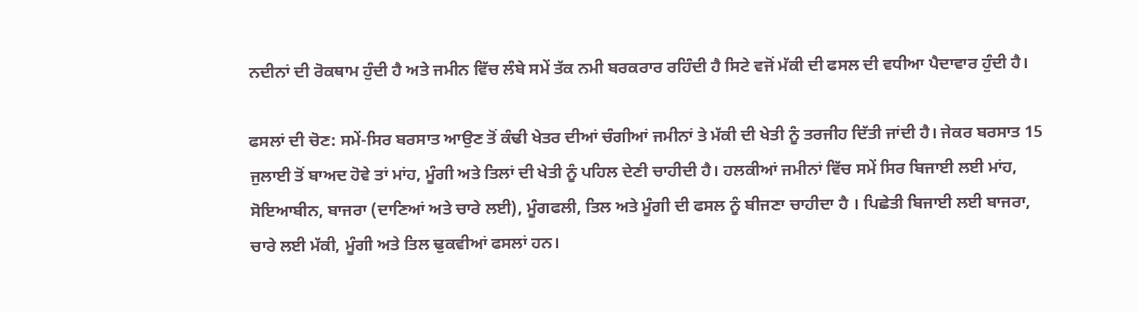ਨਦੀਨਾਂ ਦੀ ਰੋਕਥਾਮ ਹੁੰਦੀ ਹੈ ਅਤੇ ਜਮੀਨ ਵਿੱਚ ਲੰਬੇ ਸਮੇਂ ਤੱਕ ਨਮੀ ਬਰਕਰਾਰ ਰਹਿੰਦੀ ਹੈ ਸਿਟੇ ਵਜੋਂ ਮੱਕੀ ਦੀ ਫਸਲ ਦੀ ਵਧੀਆ ਪੈਦਾਵਾਰ ਹੁੰਦੀ ਹੈ।

ਫਸਲਾਂ ਦੀ ਚੋਣ: ਸਮੇਂ-ਸਿਰ ਬਰਸਾਤ ਆਉਣ ਤੋਂ ਕੰਢੀ ਖੇਤਰ ਦੀਆਂ ਚੰਗੀਆਂ ਜਮੀਨਾਂ ਤੇ ਮੱਕੀ ਦੀ ਖੇਤੀ ਨੂੰ ਤਰਜੀਹ ਦਿੱਤੀ ਜਾਂਦੀ ਹੈ। ਜੇਕਰ ਬਰਸਾਤ 15 ਜੁਲਾਈ ਤੋਂ ਬਾਅਦ ਹੋਵੇ ਤਾਂ ਮਾਂਹ, ਮੂੰਗੀ ਅਤੇ ਤਿਲਾਂ ਦੀ ਖੇਤੀ ਨੂੰ ਪਹਿਲ ਦੇਣੀ ਚਾਹੀਦੀ ਹੈ। ਹਲਕੀਆਂ ਜਮੀਨਾਂ ਵਿੱਚ ਸਮੇਂ ਸਿਰ ਬਿਜਾਈ ਲਈ ਮਾਂਹ, ਸੋਇਆਬੀਨ, ਬਾਜਰਾ (ਦਾਣਿਆਂ ਅਤੇ ਚਾਰੇ ਲਈ), ਮੂੰਗਫਲੀ, ਤਿਲ ਅਤੇ ਮੂੰਗੀ ਦੀ ਫਸਲ ਨੂੰ ਬੀਜਣਾ ਚਾਹੀਦਾ ਹੈ । ਪਿਛੇਤੀ ਬਿਜਾਈ ਲਈ ਬਾਜਰਾ, ਚਾਰੇ ਲਈ ਮੱਕੀ, ਮੂੰਗੀ ਅਤੇ ਤਿਲ ਢੁਕਵੀਆਂ ਫਸਲਾਂ ਹਨ।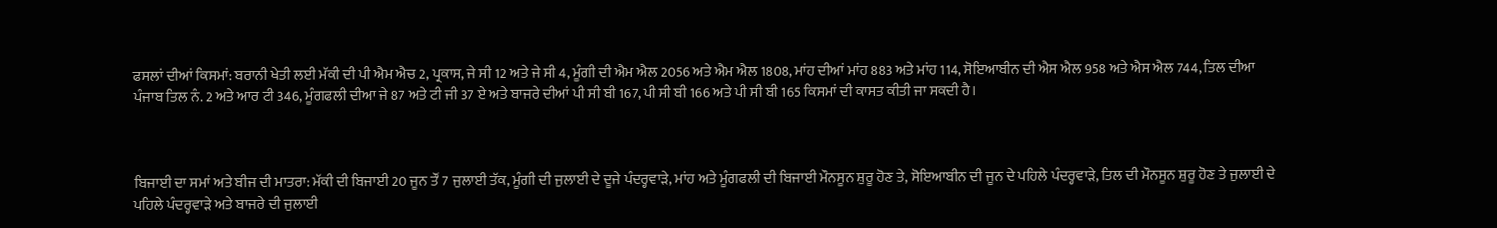ਫਸਲਾਂ ਦੀਆਂ ਕਿਸਮਾਂ: ਬਰਾਨੀ ਖੇਤੀ ਲਈ ਮੱਕੀ ਦੀ ਪੀ ਐਮ ਐਚ 2, ਪ੍ਰਕਾਸ, ਜੇ ਸੀ 12 ਅਤੇ ਜੇ ਸੀ 4, ਮੂੰਗੀ ਦੀ ਐਮ ਐਲ 2056 ਅਤੇ ਐਮ ਐਲ 1808, ਮਾਂਹ ਦੀਆਂ ਮਾਂਹ 883 ਅਤੇ ਮਾਂਹ 114, ਸੋਇਆਬੀਨ ਦੀ ਐਸ ਐਲ 958 ਅਤੇ ਐਸ ਐਲ 744, ਤਿਲ ਦੀਆ ਪੰਜਾਬ ਤਿਲ ਨੰ. 2 ਅਤੇ ਆਰ ਟੀ 346, ਮੂੰਗਫਲੀ ਦੀਆ ਜੇ 87 ਅਤੇ ਟੀ ਜੀ 37 ਏ ਅਤੇ ਬਾਜਰੇ ਦੀਆਂ ਪੀ ਸੀ ਬੀ 167, ਪੀ ਸੀ ਬੀ 166 ਅਤੇ ਪੀ ਸੀ ਬੀ 165 ਕਿਸਮਾਂ ਦੀ ਕਾਸਤ ਕੀਤੀ ਜਾ ਸਕਦੀ ਹੈ।



ਬਿਜਾਈ ਦਾ ਸਮਾਂ ਅਤੇ ਬੀਜ ਦੀ ਮਾਤਰਾ: ਮੱਕੀ ਦੀ ਬਿਜਾਈ 20 ਜੂਨ ਤੌਂ 7 ਜੁਲਾਈ ਤੱਕ, ਮੂੰਗੀ ਦੀ ਜੁਲਾਈ ਦੇ ਦੂਜੇ ਪੰਦਰ੍ਹਵਾੜੇ, ਮਾਂਹ ਅਤੇ ਮੂੰਗਫਲੀ ਦੀ ਬਿਜਾਈ ਮੌਨਸੂਨ ਸ਼ੁਰੂ ਹੋਣ ਤੇ, ਸੋਇਆਬੀਨ ਦੀ ਜੂਨ ਦੇ ਪਹਿਲੇ ਪੰਦਰ੍ਹਵਾੜੇ, ਤਿਲ ਦੀ ਮੌਨਸੂਨ ਸ਼ੁਰੂ ਹੋਣ ਤੇ ਜੁਲਾਈ ਦੇ ਪਹਿਲੇ ਪੰਦਰ੍ਹਵਾੜੇ ਅਤੇ ਬਾਜਰੇ ਦੀ ਜੁਲਾਈ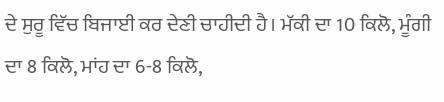ਦੇ ਸੁਰੂ ਵਿੱਚ ਬਿਜਾਈ ਕਰ ਦੇਣੀ ਚਾਹੀਦੀ ਹੈ। ਮੱਕੀ ਦਾ 10 ਕਿਲੋ, ਮੂੰਗੀ ਦਾ 8 ਕਿਲੋ, ਮਾਂਹ ਦਾ 6-8 ਕਿਲੋ,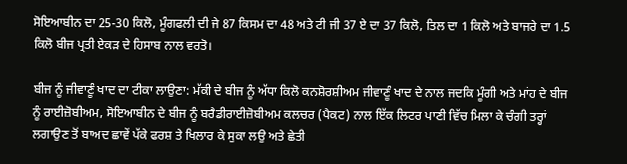ਸੋਇਆਬੀਨ ਦਾ 25-30 ਕਿਲੋ, ਮੂੰਗਫਲੀ ਦੀ ਜੇ 87 ਕਿਸਮ ਦਾ 48 ਅਤੇ ਟੀ ਜੀ 37 ਏ ਦਾ 37 ਕਿਲੋ, ਤਿਲ ਦਾ 1 ਕਿਲੋ ਅਤੇ ਬਾਜਰੇ ਦਾ 1.5 ਕਿਲੋ ਬੀਜ ਪ੍ਰਤੀ ਏਕੜ ਦੇ ਹਿਸਾਬ ਨਾਲ ਵਰਤੋ।

ਬੀਜ ਨੂੰ ਜੀਵਾਣੂੰ ਖਾਦ ਦਾ ਟੀਕਾ ਲਾਉਣਾ: ਮੱਕੀ ਦੇ ਬੀਜ ਨੂੰ ਅੱਧਾ ਕਿਲੋ ਕਨਸ਼ੋਰਸ਼ੀਅਮ ਜੀਵਾਣੂੰ ਖਾਦ ਦੇ ਨਾਲ ਜਦਕਿ ਮੂੰਗੀ ਅਤੇ ਮਾਂਹ ਦੇ ਬੀਜ ਨੂੰ ਰਾਈਜ਼ੋਬੀਅਮ, ਸੋਇਆਬੀਨ ਦੇ ਬੀਜ ਨੂੰ ਬਰੈਡੀਰਾਈਜ਼ੋਬੀਅਮ ਕਲਚਰ (ਪੈਕਟ) ਨਾਲ ਇੱਕ ਲਿਟਰ ਪਾਣੀ ਵਿੱਚ ਮਿਲਾ ਕੇ ਚੰਗੀ ਤਰ੍ਹਾਂ ਲਗਾਉਣ ਤੋਂ ਬਾਅਦ ਛਾਵੇਂ ਪੱਕੇ ਫਰਸ਼ ਤੇ ਖਿਲਾਰ ਕੇ ਸੁਕਾ ਲਉ ਅਤੇ ਛੇਤੀ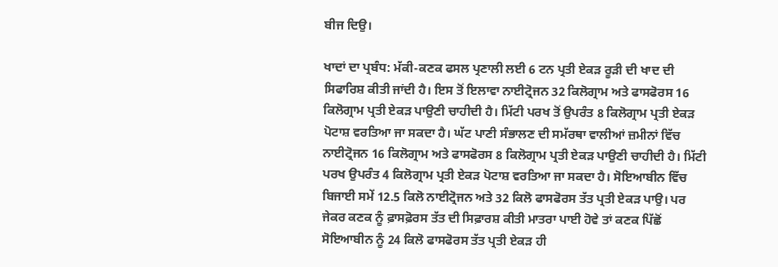ਬੀਜ ਦਿਉ।

ਖਾਦਾਂ ਦਾ ਪ੍ਰਬੰਧ: ਮੱਕੀ-ਕਣਕ ਫਸਲ ਪ੍ਰਣਾਲੀ ਲਈ 6 ਟਨ ਪ੍ਰਤੀ ਏਕੜ ਰੂੜੀ ਦੀ ਖਾਦ ਦੀ ਸਿਫਾਰਿਸ਼ ਕੀਤੀ ਜਾਂਦੀ ਹੈ। ਇਸ ਤੋਂ ਇਲਾਵਾ ਨਾਈਟ੍ਰੋਜਨ 32 ਕਿਲੋਗ੍ਰਾਮ ਅਤੇ ਫਾਸਫੋਰਸ 16 ਕਿਲੋਗ੍ਰਾਮ ਪ੍ਰਤੀ ਏਕੜ ਪਾਉਣੀ ਚਾਹੀਦੀ ਹੈ। ਮਿੱਟੀ ਪਰਖ ਤੋਂ ਉਪਰੰਤ 8 ਕਿਲੋਗ੍ਰਾਮ ਪ੍ਰਤੀ ਏਕੜ ਪੋਟਾਸ਼ ਵਰਤਿਆ ਜਾ ਸਕਦਾ ਹੈ। ਘੱਟ ਪਾਣੀ ਸੰਭਾਲਣ ਦੀ ਸਮੱਰਥਾ ਵਾਲੀਆਂ ਜ਼ਮੀਨਾਂ ਵਿੱਚ ਨਾਈਟ੍ਰੋਜਨ 16 ਕਿਲੋਗ੍ਰਾਮ ਅਤੇ ਫਾਸਫੋਰਸ 8 ਕਿਲੋਗ੍ਰਾਮ ਪ੍ਰਤੀ ਏਕੜ ਪਾਉਣੀ ਚਾਹੀਦੀ ਹੈ। ਮਿੱਟੀ ਪਰਖ ਉਪਰੰਤ 4 ਕਿਲੋਗ੍ਰਾਮ ਪ੍ਰਤੀ ਏਕੜ ਪੋਟਾਸ਼ ਵਰਤਿਆ ਜਾ ਸਕਦਾ ਹੈ। ਸੋਇਆਬੀਨ ਵਿੱਚ ਬਿਜਾਈ ਸਮੇਂ 12.5 ਕਿਲੋ ਨਾਈਟ੍ਰੋਜਨ ਅਤੇ 32 ਕਿਲੋ ਫਾਸਫੋਰਸ ਤੱਤ ਪ੍ਰਤੀ ਏਕੜ ਪਾਉ। ਪਰ ਜੇਕਰ ਕਣਕ ਨੂੰ ਫ਼ਾਸਫ਼ੋਰਸ ਤੱਤ ਦੀ ਸਿਫ਼ਾਰਸ਼ ਕੀਤੀ ਮਾਤਰਾ ਪਾਈ ਹੋਵੇ ਤਾਂ ਕਣਕ ਪਿੱਛੋਂ ਸੋਇਆਬੀਨ ਨੂੰ 24 ਕਿਲੋ ਫਾਸਫੋਰਸ ਤੱਤ ਪ੍ਰਤੀ ਏਕੜ ਹੀ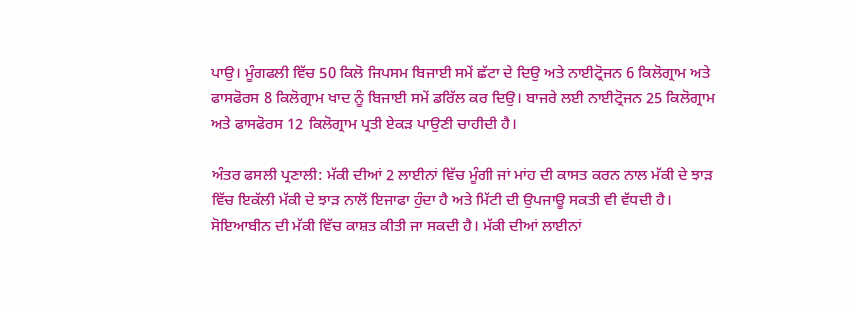ਪਾਉ। ਮੂੰਗਫਲੀ ਵਿੱਚ 50 ਕਿਲੋ ਜਿਪਸਮ ਬਿਜਾਈ ਸਮੇਂ ਛੱਟਾ ਦੇ ਦਿਉ ਅਤੇ ਨਾਈਟ੍ਰੋਜਨ 6 ਕਿਲੋਗ੍ਰਾਮ ਅਤੇ ਫਾਸਫੋਰਸ 8 ਕਿਲੋਗ੍ਰਾਮ ਖਾਦ ਨੂੰ ਬਿਜਾਈ ਸਮੇਂ ਡਰਿੱਲ ਕਰ ਦਿਉ। ਬਾਜਰੇ ਲਈ ਨਾਈਟ੍ਰੋਜਨ 25 ਕਿਲੋਗ੍ਰਾਮ ਅਤੇ ਫਾਸਫੋਰਸ 12 ਕਿਲੋਗ੍ਰਾਮ ਪ੍ਰਤੀ ਏਕੜ ਪਾਉਣੀ ਚਾਹੀਦੀ ਹੈ।

ਅੰਤਰ ਫਸਲੀ ਪ੍ਰਣਾਲੀ: ਮੱਕੀ ਦੀਆਂ 2 ਲਾਈਨਾਂ ਵਿੱਚ ਮੂੰਗੀ ਜਾਂ ਮਾਂਹ ਦੀ ਕਾਸਤ ਕਰਨ ਨਾਲ ਮੱਕੀ ਦੇ ਝਾੜ ਵਿੱਚ ਇਕੱਲੀ ਮੱਕੀ ਦੇ ਝਾੜ ਨਾਲੋਂ ਇਜਾਫਾ ਹੁੰਦਾ ਹੈ ਅਤੇ ਮਿੱਟੀ ਦੀ ਉਪਜਾਊ ਸਕਤੀ ਵੀ ਵੱਧਦੀ ਹੈ। ਸੋਇਆਬੀਨ ਦੀ ਮੱਕੀ ਵਿੱਚ ਕਾਸ਼ਤ ਕੀਤੀ ਜਾ ਸਕਦੀ ਹੈ। ਮੱਕੀ ਦੀਆਂ ਲਾਈਨਾਂ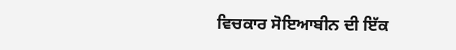ਵਿਚਕਾਰ ਸੋਇਆਬੀਨ ਦੀ ਇੱਕ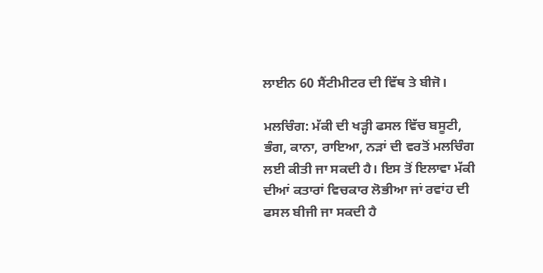ਲਾਈਨ 60 ਸੈਂਟੀਮੀਟਰ ਦੀ ਵਿੱਥ ਤੇ ਬੀਜੋ।

ਮਲਚਿੰਗ: ਮੱਕੀ ਦੀ ਖੜ੍ਹੀ ਫਸਲ ਵਿੱਚ ਬਸੂਟੀ, ਭੰਗ, ਕਾਨਾ, ਰਾਇਆ, ਨੜਾਂ ਦੀ ਵਰਤੋਂ ਮਲਚਿੰਗ ਲਈ ਕੀਤੀ ਜਾ ਸਕਦੀ ਹੈ। ਇਸ ਤੋਂ ਇਲਾਵਾ ਮੱਕੀ ਦੀਆਂ ਕਤਾਰਾਂ ਵਿਚਕਾਰ ਲੋਭੀਆ ਜਾਂ ਰਵਾਂਹ ਦੀ ਫਸਲ ਬੀਜੀ ਜਾ ਸਕਦੀ ਹੈ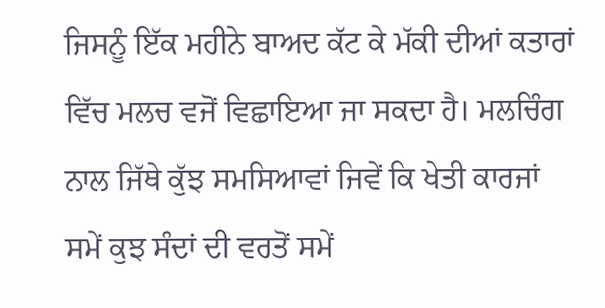ਜਿਸਨੂੰ ਇੱਕ ਮਹੀਨੇ ਬਾਅਦ ਕੱਟ ਕੇ ਮੱਕੀ ਦੀਆਂ ਕਤਾਰਾਂ ਵਿੱਚ ਮਲਚ ਵਜੋਂ ਵਿਛਾਇਆ ਜਾ ਸਕਦਾ ਹੈ। ਮਲਚਿੰਗ ਨਾਲ ਜਿੱਥੇ ਕੁੱਝ ਸਮਸਿਆਵਾਂ ਜਿਵੇਂ ਕਿ ਖੇਤੀ ਕਾਰਜਾਂ ਸਮੇਂ ਕੁਝ ਸੰਦਾਂ ਦੀ ਵਰਤੋਂ ਸਮੇਂ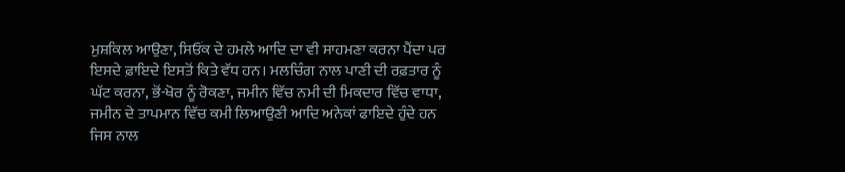ਮੁਸ਼ਕਿਲ ਆਉਣਾ, ਸਿਓਂਕ ਦੇ ਹਮਲੇ ਆਦਿ ਦਾ ਵੀ ਸਾਹਮਣਾ ਕਰਨਾ ਪੈਂਦਾ ਪਰ ਇਸਦੇ ਫ਼ਾਇਦੇ ਇਸਤੋਂ ਕਿਤੇ ਵੱਧ ਹਨ। ਮਲਚਿੰਗ ਨਾਲ ਪਾਣੀ ਦੀ ਰਫ਼ਤਾਰ ਨੂੰ ਘੱਟ ਕਰਨਾ, ਭੋਂ-ਖੋਰ ਨੂੰ ਰੋਕਣਾ, ਜਮੀਨ ਵਿੱਚ ਨਮੀ ਦੀ ਮਿਕਦਾਰ ਵਿੱਚ ਵਾਧਾ, ਜਮੀਨ ਦੇ ਤਾਪਮਾਨ ਵਿੱਚ ਕਮੀ ਲਿਆਉਣੀ ਆਦਿ ਅਨੇਕਾਂ ਫਾਇਦੇ ਹੁੰਦੇ ਹਨ ਜਿਸ ਨਾਲ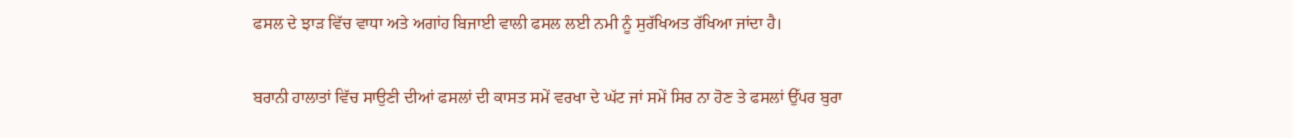ਫਸਲ ਦੇ ਝਾੜ ਵਿੱਚ ਵਾਧਾ ਅਤੇ ਅਗਾਂਹ ਬਿਜਾਈ ਵਾਲੀ ਫਸਲ ਲਈ ਨਮੀ ਨੂੰ ਸੁਰੱਖਿਅਤ ਰੱਖਿਆ ਜਾਂਦਾ ਹੈ।

ਬਰਾਨੀ ਹਾਲਾਤਾਂ ਵਿੱਚ ਸਾਉਣੀ ਦੀਆਂ ਫਸਲਾਂ ਦੀ ਕਾਸਤ ਸਮੇਂ ਵਰਖਾ ਦੇ ਘੱਟ ਜਾਂ ਸਮੇਂ ਸਿਰ ਨਾ ਹੋਣ ਤੇ ਫਸਲਾਂ ਉੱਪਰ ਬੁਰਾ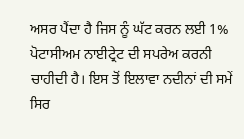ਅਸਰ ਪੈਂਦਾ ਹੈ ਜਿਸ ਨੂੰ ਘੱਟ ਕਰਨ ਲਈ 1% ਪੋਟਾਸੀਅਮ ਨਾਈਟ੍ਰੇਟ ਦੀ ਸਪਰੇਅ ਕਰਨੀ ਚਾਹੀਦੀ ਹੈ। ਇਸ ਤੋਂ ਇਲਾਵਾ ਨਦੀਨਾਂ ਦੀ ਸਮੇਂ ਸਿਰ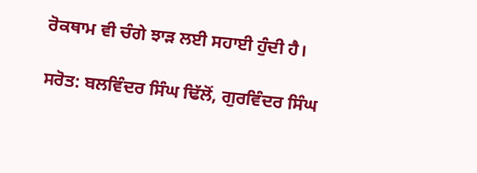ਰੋਕਥਾਮ ਵੀ ਚੰਗੇ ਝਾੜ ਲਈ ਸਹਾਈ ਹੁੰਦੀ ਹੈ।

ਸਰੋਤ: ਬਲਵਿੰਦਰ ਸਿੰਘ ਢਿੱਲੋਂ, ਗੁਰਵਿੰਦਰ ਸਿੰਘ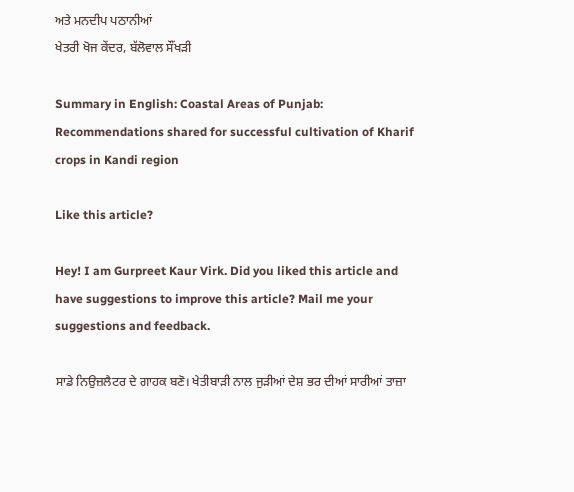ਅਤੇ ਮਨਦੀਪ ਪਠਾਨੀਆਂ
ਖੇਤਰੀ ਖੋਜ ਕੇਂਦਰ, ਬੱਲੋਵਾਲ ਸੌਂਖੜੀ

Summary in English: Coastal Areas of Punjab: Recommendations shared for successful cultivation of Kharif crops in Kandi region

Like this article?

Hey! I am Gurpreet Kaur Virk. Did you liked this article and have suggestions to improve this article? Mail me your suggestions and feedback.

ਸਾਡੇ ਨਿਉਜ਼ਲੈਟਰ ਦੇ ਗਾਹਕ ਬਣੋ। ਖੇਤੀਬਾੜੀ ਨਾਲ ਜੁੜੀਆਂ ਦੇਸ਼ ਭਰ ਦੀਆਂ ਸਾਰੀਆਂ ਤਾਜ਼ਾ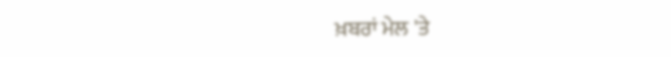ਖ਼ਬਰਾਂ ਮੇਲ 'ਤੇ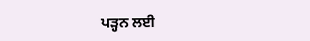ਪੜ੍ਹਨ ਲਈ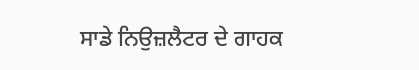ਸਾਡੇ ਨਿਉਜ਼ਲੈਟਰ ਦੇ ਗਾਹਕ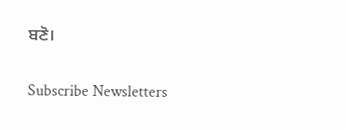ਬਣੋ।

Subscribe Newsletters